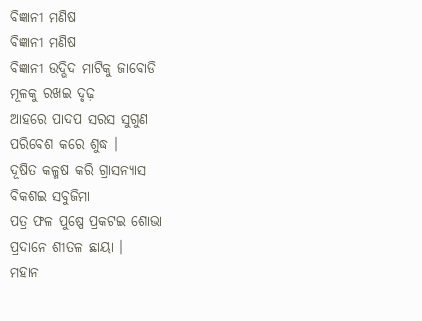ବିଜ୍ଞାନୀ ମଣିଷ
ବିଜ୍ଞାନୀ ମଣିଷ
ବିଜ୍ଞାନୀ ଉଦ୍ଭିଦ ମାଟିକୁ ଜାବୋଡି
ମୂଳକୁ ରଖଇ ଦୃଢ଼
ଆହରେ ପାଦପ ସରସ ସୁଗୁଣ
ପରିବେଶ କରେ ଶୁଦ୍ଧ ।
ଦୂଷିତ କଳ୍ମଷ କରି ଗ୍ରାସନ୍ୟାସ
ବିକଶଇ ସବୁଜିମା
ପତ୍ର ଫଳ ପୁଷ୍ପେ ପ୍ରକଟଇ ଶୋଭା
ପ୍ରଦାନେ ଶୀତଳ ଛାୟା ।
ମହାନ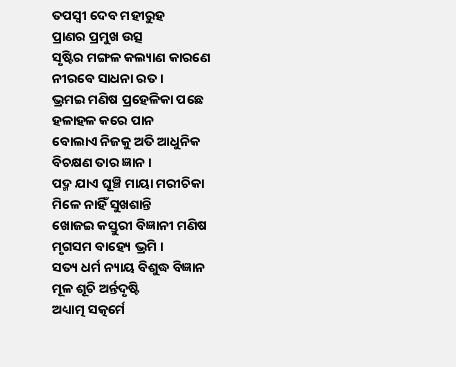ତପସ୍ୱୀ ଦେବ ମହୀରୁହ
ପ୍ରାଣର ପ୍ରମୁଖ ଉତ୍ସ
ସୃଷ୍ଟିର ମଙ୍ଗଳ କଲ୍ୟାଣ କାରଣେ
ନୀରବେ ସାଧନା ରତ ।
ଭ୍ରମଇ ମଣିଷ ପ୍ରହେଳିକା ପଛେ
ହଳାହଳ କରେ ପାନ
ବୋଲାଏ ନିଜକୁ ଅତି ଆଧୁନିକ
ବିଚକ୍ଷଣ ତାର ଜ୍ଞାନ ।
ପଦ୍ମ ଯାଏ ଘୂଞ୍ଚି ମାୟା ମରୀଚିକା
ମିଳେ ନାହିଁ ସୁଖଶାନ୍ତି
ଖୋଜଇ କସ୍ତୁରୀ ବିଜ୍ଞାନୀ ମଣିଷ
ମୃଗସମ ବାହ୍ୟେ ଭ୍ରମି ।
ସତ୍ୟ ଧର୍ମ ନ୍ୟାୟ ବିଶୁଦ୍ଧ ବିଜ୍ଞାନ
ମୂଳ ଶୂଚି ଅର୍ନ୍ତଦୃଷ୍ଟି
ଅଧ୍ୟାତ୍ମ ସତ୍କର୍ମେ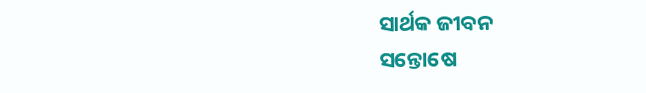ସାର୍ଥକ ଜୀବନ
ସନ୍ତୋଷେ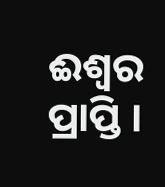ଈଶ୍ୱର ପ୍ରାପ୍ତି ।